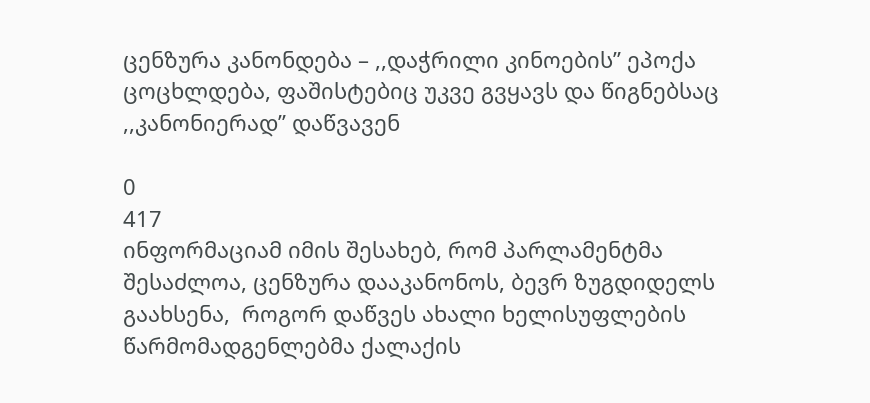ცენზურა კანონდება – ,,დაჭრილი კინოების” ეპოქა ცოცხლდება, ფაშისტებიც უკვე გვყავს და წიგნებსაც ,,კანონიერად” დაწვავენ

0
417
ინფორმაციამ იმის შესახებ, რომ პარლამენტმა შესაძლოა, ცენზურა დააკანონოს, ბევრ ზუგდიდელს გაახსენა,  როგორ დაწვეს ახალი ხელისუფლების წარმომადგენლებმა ქალაქის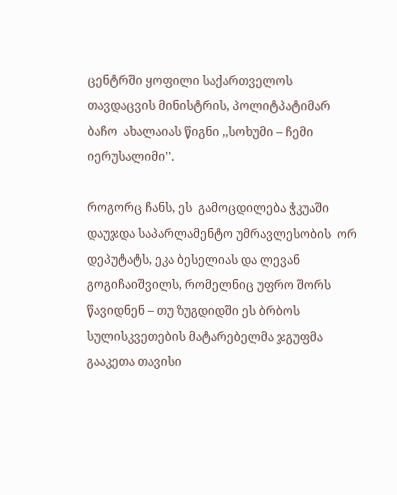ცენტრში ყოფილი საქართველოს თავდაცვის მინისტრის, პოლიტპატიმარ   ბაჩო  ახალაიას წიგნი ,,სოხუმი – ჩემი იერუსალიმი''.

როგორც ჩანს, ეს  გამოცდილება ჭკუაში დაუჯდა საპარლამენტო უმრავლესობის  ორ დეპუტატს, ეკა ბესელიას და ლევან გოგიჩაიშვილს, რომელნიც უფრო შორს წავიდნენ – თუ ზუგდიდში ეს ბრბოს სულისკვეთების მატარებელმა ჯგუფმა გააკეთა თავისი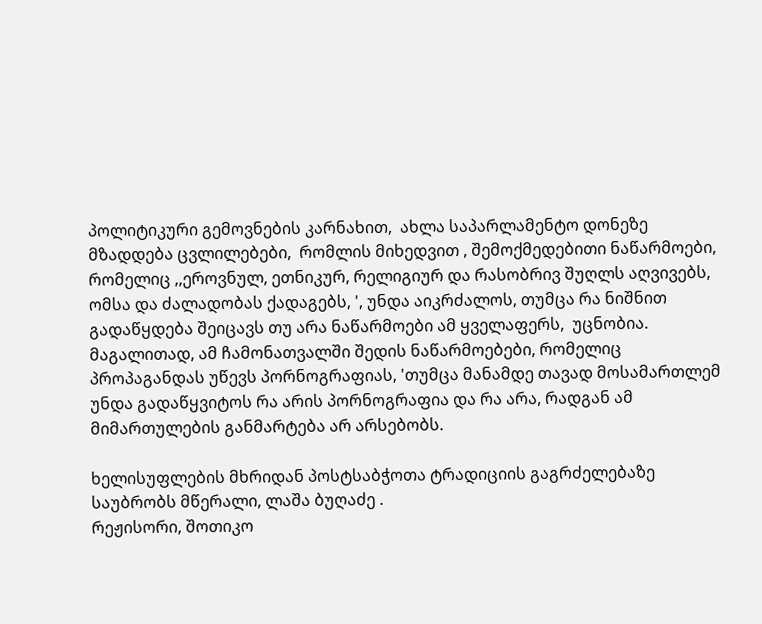პოლიტიკური გემოვნების კარნახით,  ახლა საპარლამენტო დონეზე  მზადდება ცვლილებები,  რომლის მიხედვით , შემოქმედებითი ნაწარმოები, რომელიც ,,ეროვნულ, ეთნიკურ, რელიგიურ და რასობრივ შუღლს აღვივებს, ომსა და ძალადობას ქადაგებს, ', უნდა აიკრძალოს, თუმცა რა ნიშნით გადაწყდება შეიცავს თუ არა ნაწარმოები ამ ყველაფერს,  უცნობია. მაგალითად, ამ ჩამონათვალში შედის ნაწარმოებები, რომელიც პროპაგანდას უწევს პორნოგრაფიას, 'თუმცა მანამდე თავად მოსამართლემ უნდა გადაწყვიტოს რა არის პორნოგრაფია და რა არა, რადგან ამ მიმართულების განმარტება არ არსებობს.

ხელისუფლების მხრიდან პოსტსაბჭოთა ტრადიციის გაგრძელებაზე საუბრობს მწერალი, ლაშა ბუღაძე .
რეჟისორი, შოთიკო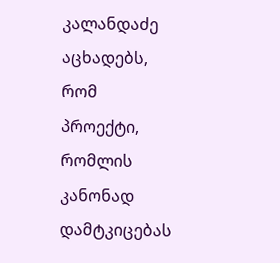კალანდაძე აცხადებს, რომ პროექტი, რომლის კანონად დამტკიცებას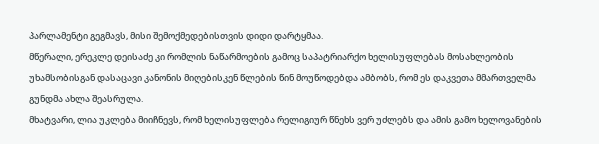პარლამენტი გეგმავს, მისი შემოქმედებისთვის დიდი დარტყმაა.
მწერალი, ერეკლე დეისაძე კი რომლის ნაწარმოების გამოც საპატრიარქო ხელისუფლებას მოსახლეობის უხამსობისგან დასაცავი კანონის მიღებისკენ წლების წინ მოუწოდებდა ამბობს, რომ ეს დაკვეთა მმართველმა გუნდმა ახლა შეასრულა.
მხატვარი, ლია უკლება მიიჩნევს, რომ ხელისუფლება რელიგიურ წნეხს ვერ უძლებს და ამის გამო ხელოვანების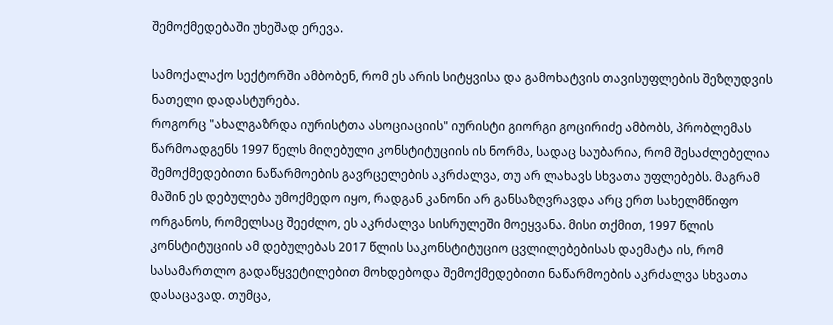შემოქმედებაში უხეშად ერევა.

სამოქალაქო სექტორში ამბობენ, რომ ეს არის სიტყვისა და გამოხატვის თავისუფლების შეზღუდვის ნათელი დადასტურება.
როგორც "ახალგაზრდა იურისტთა ასოციაციის" იურისტი გიორგი გოცირიძე ამბობს, პრობლემას წარმოადგენს 1997 წელს მიღებული კონსტიტუციის ის ნორმა, სადაც საუბარია, რომ შესაძლებელია შემოქმედებითი ნაწარმოების გავრცელების აკრძალვა, თუ არ ლახავს სხვათა უფლებებს. მაგრამ მაშინ ეს დებულება უმოქმედო იყო, რადგან კანონი არ განსაზღვრავდა არც ერთ სახელმწიფო ორგანოს, რომელსაც შეეძლო, ეს აკრძალვა სისრულეში მოეყვანა. მისი თქმით, 1997 წლის კონსტიტუციის ამ დებულებას 2017 წლის საკონსტიტუციო ცვლილებებისას დაემატა ის, რომ სასამართლო გადაწყვეტილებით მოხდებოდა შემოქმედებითი ნაწარმოების აკრძალვა სხვათა დასაცავად. თუმცა,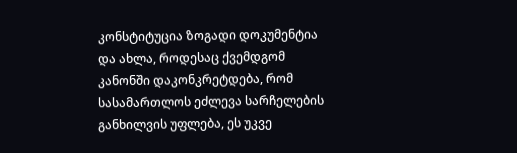კონსტიტუცია ზოგადი დოკუმენტია და ახლა, როდესაც ქვემდგომ კანონში დაკონკრეტდება, რომ სასამართლოს ეძლევა სარჩელების განხილვის უფლება, ეს უკვე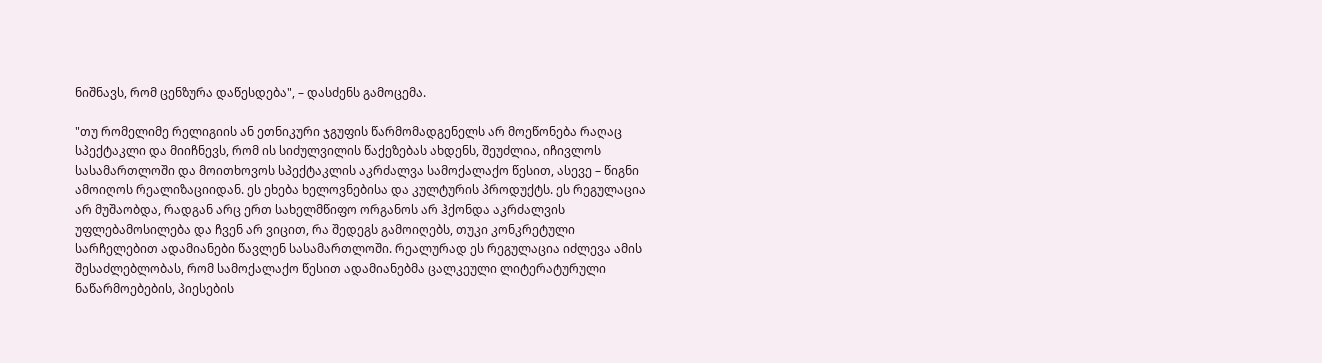ნიშნავს, რომ ცენზურა დაწესდება", – დასძენს გამოცემა.

"თუ რომელიმე რელიგიის ან ეთნიკური ჯგუფის წარმომადგენელს არ მოეწონება რაღაც სპექტაკლი და მიიჩნევს, რომ ის სიძულვილის წაქეზებას ახდენს, შეუძლია, იჩივლოს სასამართლოში და მოითხოვოს სპექტაკლის აკრძალვა სამოქალაქო წესით, ასევე – წიგნი ამოიღოს რეალიზაციიდან. ეს ეხება ხელოვნებისა და კულტურის პროდუქტს. ეს რეგულაცია არ მუშაობდა, რადგან არც ერთ სახელმწიფო ორგანოს არ ჰქონდა აკრძალვის უფლებამოსილება და ჩვენ არ ვიცით, რა შედეგს გამოიღებს, თუკი კონკრეტული სარჩელებით ადამიანები წავლენ სასამართლოში. რეალურად ეს რეგულაცია იძლევა ამის შესაძლებლობას, რომ სამოქალაქო წესით ადამიანებმა ცალკეული ლიტერატურული ნაწარმოებების, პიესების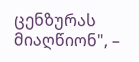ცენზურას მიაღწიონ", –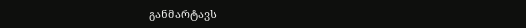განმარტავს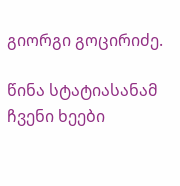გიორგი გოცირიძე.

წინა სტატიასანამ ჩვენი ხეები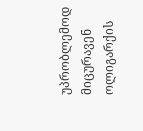უპრობლემოდ მიცურავენ ოლიგარქის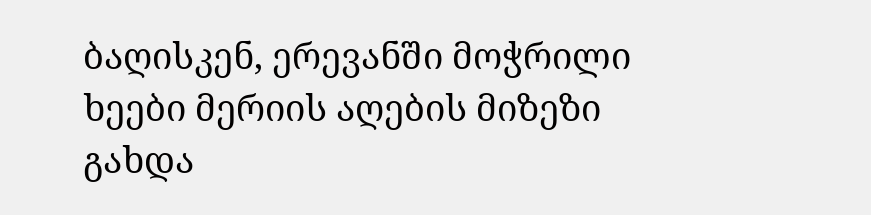ბაღისკენ, ერევანში მოჭრილი ხეები მერიის აღების მიზეზი გახდა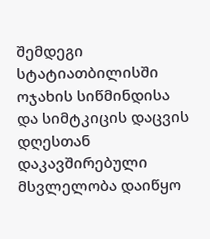შემდეგი სტატიათბილისში ოჯახის სიწმინდისა და სიმტკიცის დაცვის დღესთან დაკავშირებული მსვლელობა დაიწყო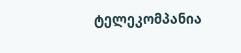ტელეკომპანია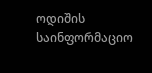ოდიშის საინფორმაციო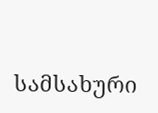სამსახური